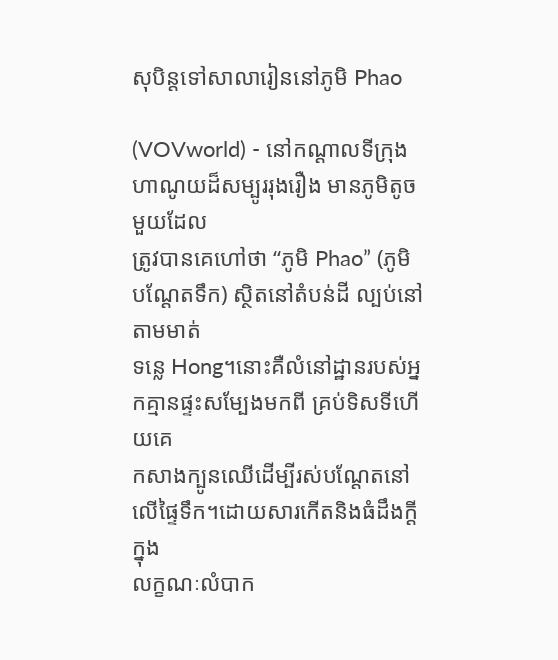សុបិន្តទៅសាលារៀននៅភូមិ Phao

(VOVworld) - នៅកណ្ដាលទីក្រុងហាណូយដ៏សម្បូររុងរឿង មានភូមិតូចមួយដែល
ត្រូវបានគេហៅថា “ភូមិ Phao” (ភូមិបណ្ដែតទឹក) ស្ថិតនៅតំបន់ដី ល្បប់នៅតាមមាត់
ទន្លេ Hong។នោះគឺលំនៅដ្ឋានរបស់អ្នកគ្មានផ្ទះសម្បែងមកពី គ្រប់ទិសទីហើយគេ
កសាងក្បូនឈើដើម្បីរស់បណ្ដែតនៅលើផ្ទៃទឹក។ដោយសារកើតនិងធំដឹងក្ដីក្នុង
លក្ខណៈលំបាក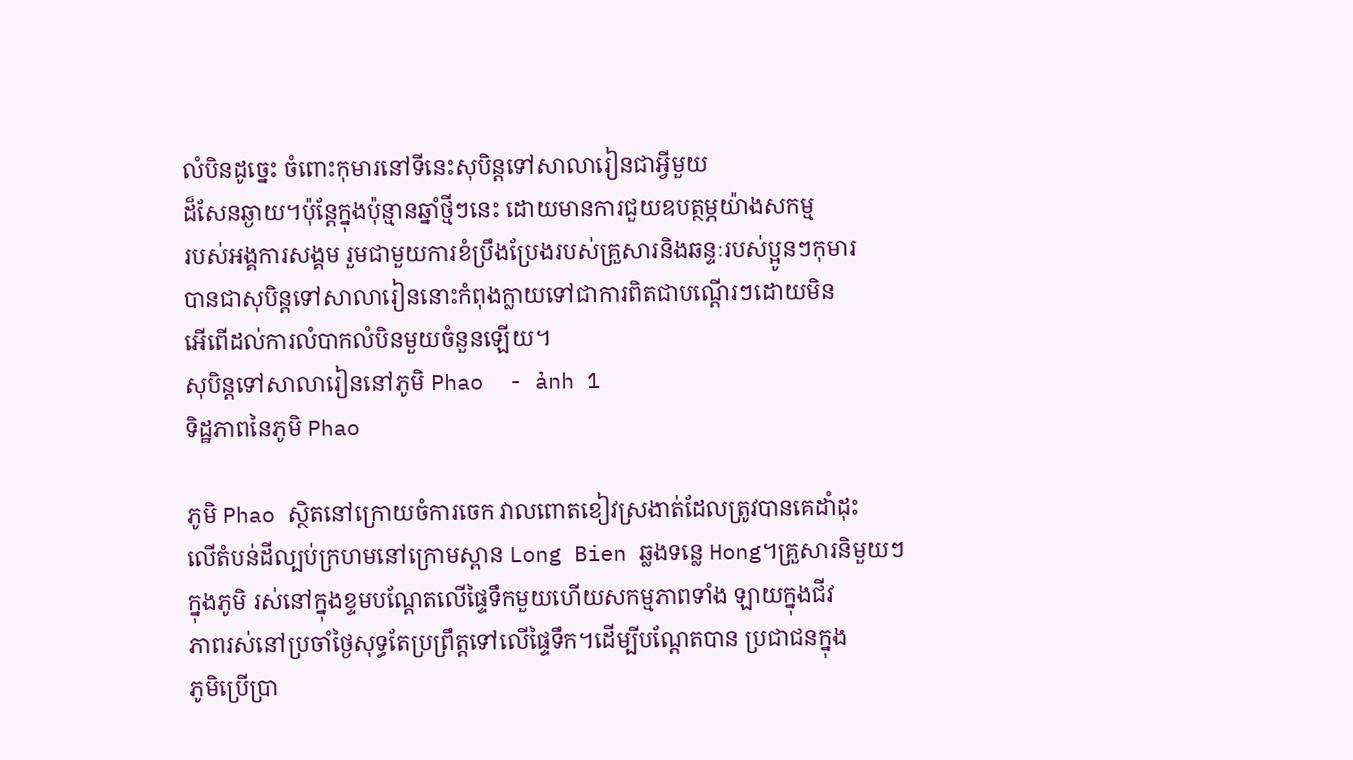លំបិនដូច្នេះ ចំពោះកុមារនៅទីនេះសុបិន្តទៅសាលារៀនជាអ្វីមួយ
ដ៏សែនឆ្ងាយ។ប៉ុន្តែក្នុងប៉ុន្មានឆ្នាំថ្មីៗនេះ ដោយមានការជួយឧបត្ថម្ភយ៉ាងសកម្ម
របស់អង្គការសង្គម រួមជាមួយការខំប្រឹងប្រែងរបស់គ្រួសារនិងឆន្ទៈរបស់ប្អូនៗកុមារ
បានជាសុបិន្តទៅសាលារៀននោះកំពុងក្លាយទៅជាការពិតជាបណ្ដើរៗដោយមិន
អើពើដល់ការលំបាកលំបិនមួយចំនួនឡើយ។
សុបិន្តទៅសាលារៀននៅភូមិ Phao  - ảnh 1
ទិដ្ឋភាពនៃភូមិ Phao

ភូមិ Phao ស្ថិតនៅក្រោយចំការចេក វាលពោតខៀវស្រងាត់ដែលត្រូវបានគេដាំដុះ
លើតំបន់ដីល្បប់ក្រហមនៅក្រោមស្ពាន Long Bien ឆ្លងទន្លេ Hong។គ្រួសារនិមួយៗ
ក្នុងភូមិ រស់នៅក្នុងខ្ទមបណ្ដែតលើផ្ទៃទឹកមួយហើយសកម្មភាពទាំង ឡាយក្នុងជីវ
ភាពរស់នៅប្រចាំថ្ងៃសុទ្ធតែប្រព្រឹត្តទៅលើផ្ទៃទឹក។ដើម្បីបណ្ដែតបាន ប្រជាជនក្នុង
ភូមិប្រើប្រា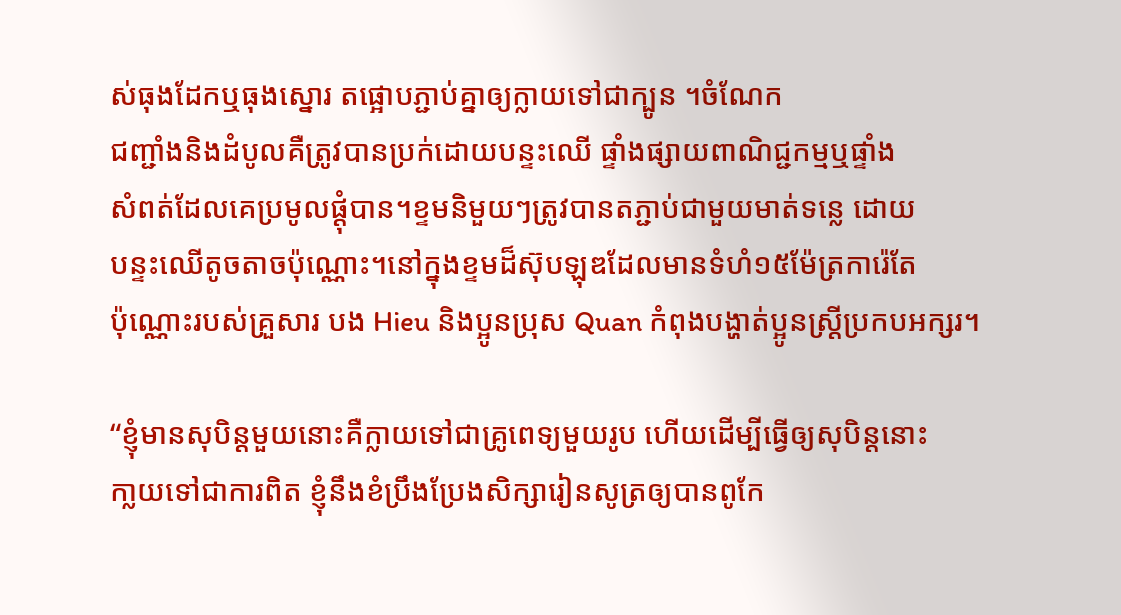ស់ធុងដែកឬធុងស្នោរ តផ្អោបភ្ជាប់គ្នាឲ្យក្លាយទៅជាក្បូន ។ចំណែក
ជញ្ជាំងនិងដំបូលគឺត្រូវបានប្រក់ដោយបន្ទះឈើ ផ្ទាំងផ្សាយពាណិជ្ជកម្មឬផ្ទាំង
សំពត់ដែលគេប្រមូលផ្ដុំបាន។ខ្ទមនិមួយៗត្រូវបានតភ្ជាប់ជាមួយមាត់ទន្លេ ដោយ
បន្ទះឈើតូចតាចប៉ុណ្ណោះ។នៅក្នុងខ្ទមដ៏ស៊ុបឡុឌដែលមានទំហំ១៥ម៉ែត្រការ៉េតែ
ប៉ុណ្ណោះរបស់គ្រួសារ បង Hieu និងប្អូនប្រុស Quan កំពុងបង្ហាត់ប្អូនស្រ្តីប្រកបអក្សរ។

“ខ្ញុំមានសុបិន្តមួយនោះគឺក្លាយទៅជាគ្រូពេទ្យមួយរូប ហើយដើម្បីធ្វើឲ្យសុបិន្តនោះ
កា្លយទៅជាការពិត ខ្ញុំនឹងខំប្រឹងប្រែងសិក្សារៀនសូត្រឲ្យបានពូកែ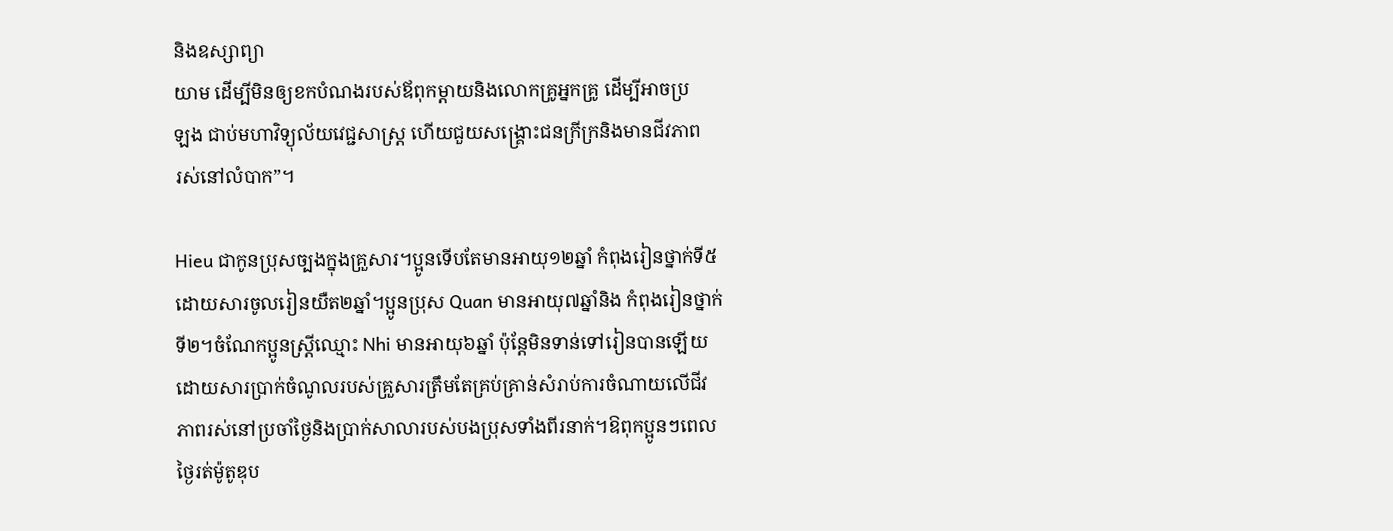និងឧស្សាព្យា
យាម ដើម្បីមិនឲ្យខកបំណងរបស់ឪពុកម្ដាយនិងលោកគ្រូអ្នកគ្រូ ដើម្បីអាចប្រ
ឡង ជាប់មហាវិទ្យុល័យវេជ្ជសាស្ត្រ ហើយជួយសង្គ្រោះជនក្រីក្រនិងមានជីវភាព
រស់នៅលំបាក”។

Hieu ជាកូនប្រុសច្បងក្នុងគ្រួសារ។ប្អូនទើបតែមានអាយុ១២ឆ្នាំ កំពុងរៀនថ្នាក់ទី៥
ដោយសារចូលរៀនយឺត២ឆ្នាំ។ប្អូនប្រុស Quan មានអាយុ៧ឆ្នាំនិង កំពុងរៀនថ្នាក់
ទី២។ចំណែកប្អូនស្ត្រីឈ្មោះ Nhi មានអាយុ៦ឆ្នាំ ប៉ុន្តែមិនទាន់ទៅរៀនបានឡើយ
ដោយសារប្រាក់ចំណូលរបស់គ្រួសារត្រឹមតែគ្រប់គ្រាន់សំរាប់ការចំណាយលើជីវ
ភាពរស់នៅប្រចាំថ្ងៃនិងប្រាក់សាលារបស់បងប្រុសទាំងពីរនាក់។ឱពុកប្អូនៗពេល
ថ្ងៃរត់ម៉ូតូឌុប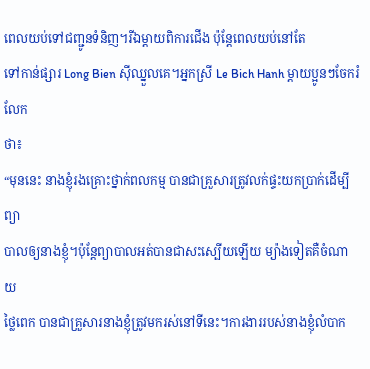ពេលយប់ទៅជញ្ជូនទំនិញ។រីឯម្ដាយពិការជើង ប៉ុន្តែពេលយប់នៅតែ
ទៅកាន់ផ្សារ Long Bien ស៊ីឈ្នួលគេ។អ្នកស្រី Le Bich Hanh ម្ដាយប្អូនៗចែករំលែក
ថា៖
“មុននេះ នាងខ្ញុំរងគ្រោះថ្នាក់ពលកម្ម បានជាគ្រួសារត្រូវលក់ផ្ទះយកប្រាក់ដើម្បីព្យា
បាលឲ្យនាងខ្ញុំ។ប៉ុន្តែព្យាបាលអត់បានជាសះស្បើយឡើយ ម្យ៉ាងទៀតគឺចំណាយ
ថ្លៃពេក បានជាគ្រួសារនាងខ្ញុំត្រូវមករស់នៅទីនេះ។ការងាររបស់នាងខ្ញុំលំបាក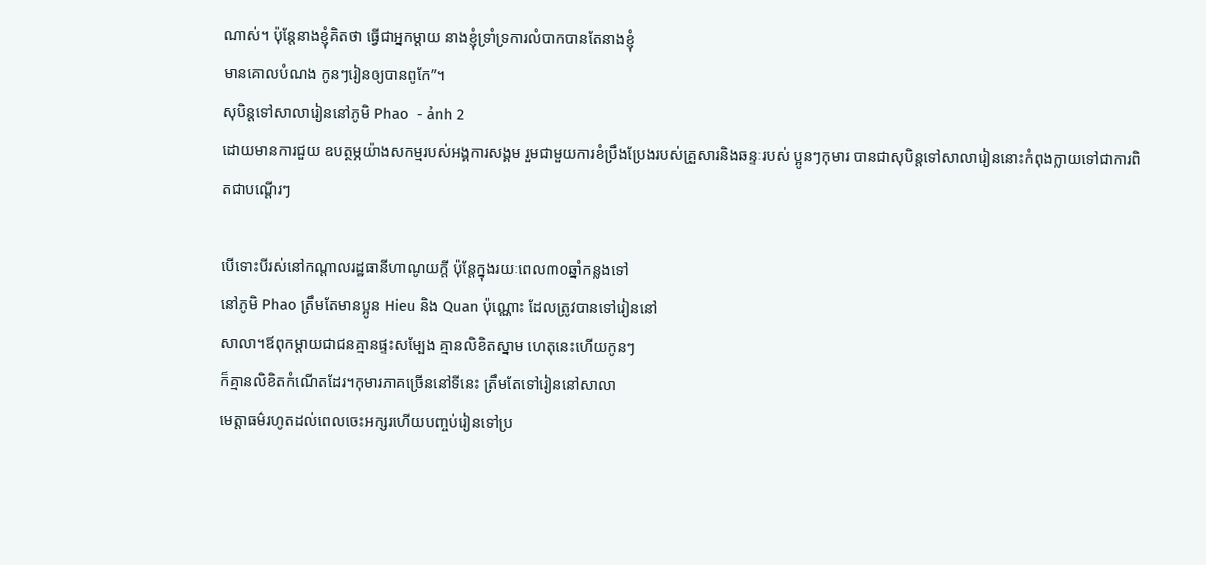ណាស់។ ប៉ុន្តែនាងខ្ញុំគិតថា ធ្វើជាអ្នកម្ដាយ នាងខ្ញុំទ្រាំទ្រការលំបាកបានតែនាងខ្ញុំ
មានគោលបំណង កូនៗរៀនឲ្យបានពូកែ”។
សុបិន្តទៅសាលារៀននៅភូមិ Phao  - ảnh 2
ដោយមានការជួយ ឧបត្ថម្ភយ៉ាងសកម្មរបស់អង្គការសង្គម រួមជាមួយការខំប្រឹងប្រែងរបស់គ្រួសារនិងឆន្ទៈរបស់ ប្អូនៗកុមារ បានជាសុបិន្តទៅសាលារៀននោះកំពុងក្លាយទៅជាការពិតជាបណ្ដើរៗ

បើទោះបីរស់នៅកណ្ដាលរដ្ឋធានីហាណូយក្ដី ប៉ុន្តែក្នុងរយៈពេល៣០ឆ្នាំកន្លងទៅ
នៅភូមិ Phao ត្រឹមតែមានប្អូន Hieu និង Quan ប៉ុណ្ណោះ ដែលត្រូវបានទៅរៀននៅ
សាលា។ឪពុកម្ដាយជាជនគ្មានផ្ទះសម្បែង គ្មានលិខិតស្នាម ហេតុនេះហើយកូនៗ
ក៏គ្មានលិខិតកំណើតដែរ។កុមារភាគច្រើននៅទីនេះ ត្រឹមតែទៅរៀននៅសាលា
មេត្តាធម៌រហូតដល់ពេលចេះអក្សរហើយបញ្ចប់រៀនទៅប្រ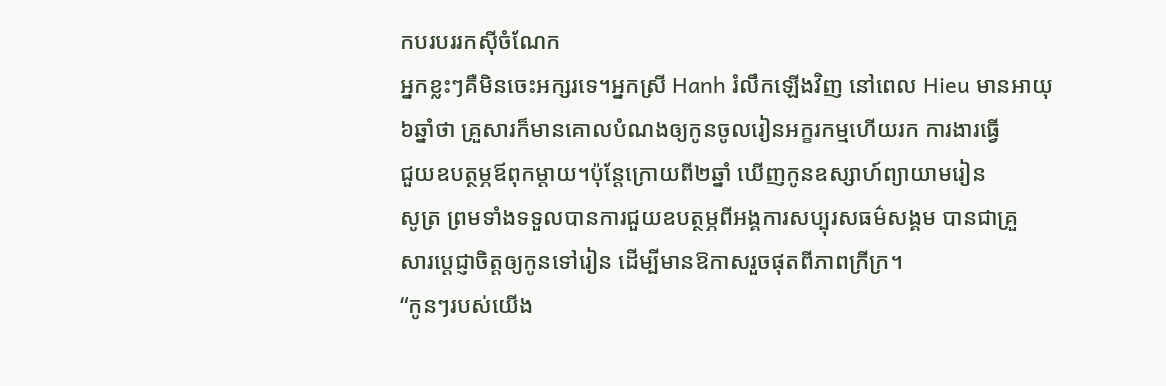កបរបររកស៊ីចំណែក
អ្នកខ្លះៗគឺមិនចេះអក្សរទេ។អ្នកស្រី Hanh រំលឹកឡើងវិញ នៅពេល Hieu មានអាយុ
៦ឆ្នាំថា គ្រួសារក៏មានគោលបំណងឲ្យកូនចូលរៀនអក្ខរកម្មហើយរក ការងារធ្វើ
ជួយឧបត្ថម្ភឪពុកម្ដាយ។ប៉ុន្តែក្រោយពី២ឆ្នាំ ឃើញកូនឧស្សាហ៍ព្យាយាមរៀន
សូត្រ ព្រមទាំងទទួលបានការជួយឧបត្ថម្ភពីអង្គការសប្បុរសធម៌សង្គម បានជាគ្រួ
សារប្ដេជ្ញាចិត្តឲ្យកូនទៅរៀន ដើម្បីមានឱកាសរួចផុតពីភាពក្រីក្រ។
“កូនៗរបស់យើង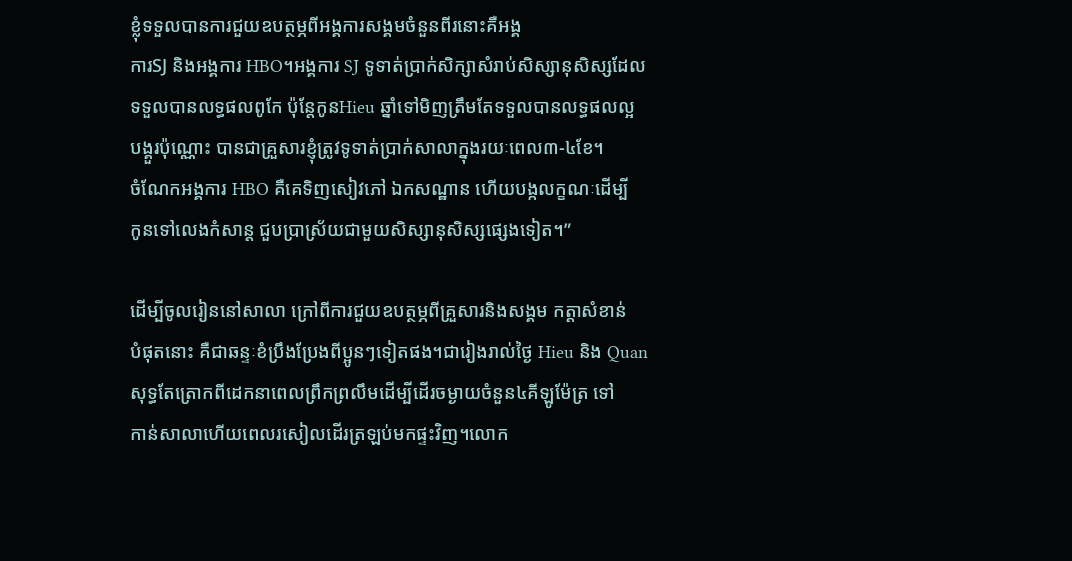ខ្លុំទទួលបានការជួយឧបត្ថម្ភពីអង្គការសង្គមចំនួនពីរនោះគឺអង្គ
ការSJ និងអង្គការ HBO។អង្គការ SJ ទូទាត់ប្រាក់សិក្សាសំរាប់សិស្សានុសិស្សដែល
ទទួលបានលទ្ធផលពូកែ ប៉ុន្តែកូនHieu ឆ្នាំទៅមិញត្រឹមតែទទួលបានលទ្ធផលល្អ
បង្គួរប៉ុណ្ណោះ បានជាគ្រួសារខ្ញុំត្រូវទូទាត់ប្រាក់សាលាក្នុងរយៈពេល៣-៤ខែ។
ចំណែកអង្គការ HBO គឺគេទិញសៀវភៅ ឯកសណ្ឋាន ហើយបង្កលក្ខណៈដើម្បី
កូនទៅលេងកំសាន្ត ជួបប្រាស្រ័យជាមួយសិស្សានុសិស្សផ្សេងទៀត។”

ដើម្បីចូលរៀននៅសាលា ក្រៅពីការជួយឧបត្ថម្ភពីគ្រួសារនិងសង្គម កត្តាសំខាន់
បំផុតនោះ គឺជាឆន្ទៈខំប្រឹងប្រែងពីប្អូនៗទៀតផង។ជារៀងរាល់ថ្ងៃ Hieu និង Quan
សុទ្ធតែត្រោកពីដេកនាពេលព្រឹកព្រលឹមដើម្បីដើរចម្ងាយចំនួន៤គីឡូម៉ែត្រ ទៅ
កាន់សាលាហើយពេលរសៀលដើរត្រឡប់មកផ្ទះវិញ។លោក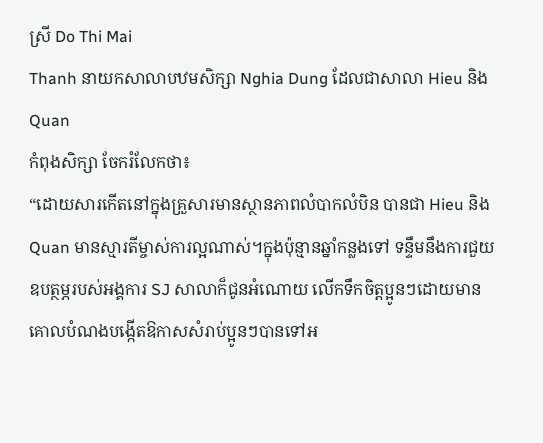ស្រី Do Thi Mai
Thanh នាយកសាលាបឋមសិក្សា Nghia Dung ដែលជាសាលា Hieu និង Quan
កំពុងសិក្សា ចែករំលែកថា៖
“ដោយសារកើតនៅក្នុងគ្រួសារមានស្ថានភាពលំបាកលំបិន បានជា Hieu និង
Quan មានស្មារតីម្ចាស់ការល្អណាស់។ក្នុងប៉ុន្មានឆ្នាំកន្លងទៅ ទន្ទឹមនឹងការជួយ
ឧបត្ថម្ភរបស់អង្គការ SJ សាលាក៏ជូនអំណោយ លើកទឹកចិត្តប្អូនៗដោយមាន
គោលបំណងបង្កើតឱកាសសំរាប់ប្អូនៗបានទៅអ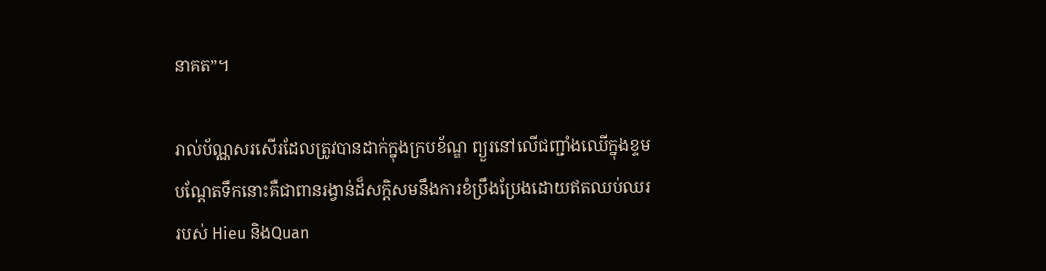នាគត”។

រាល់ប័ណ្ណសរសើរដែលត្រូវបានដាក់ក្នុងក្របខ័ណ្ឌ ព្យួរនៅលើជញ្ជាំងឈើក្នុងខ្ទម
បណ្ដែតទឹកនោះគឺជាពានរង្វាន់ដ៏សក្តិសមនឹងការខំប្រឹងប្រែងដោយឥតឈប់ឈរ
របស់ Hieu និងQuan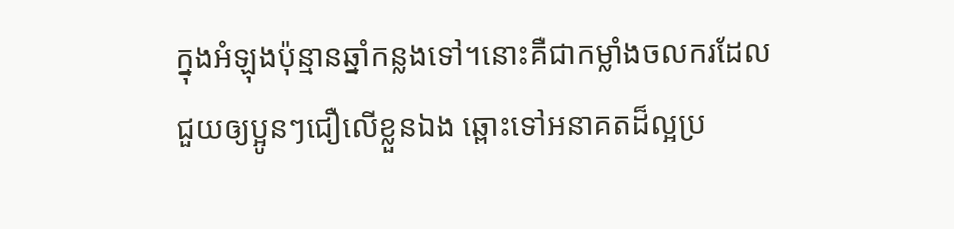ក្នុងអំឡុងប៉ុន្មានឆ្នាំកន្លងទៅ។នោះគឺជាកម្លាំងចលករដែល
ជួយឲ្យប្អូនៗជឿលើខ្លួនឯង ឆ្ពោះទៅអនាគតដ៏ល្អប្រ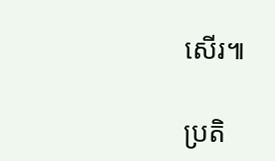សើរ៕

ប្រតិ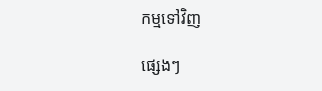កម្មទៅវិញ

ផ្សេងៗ